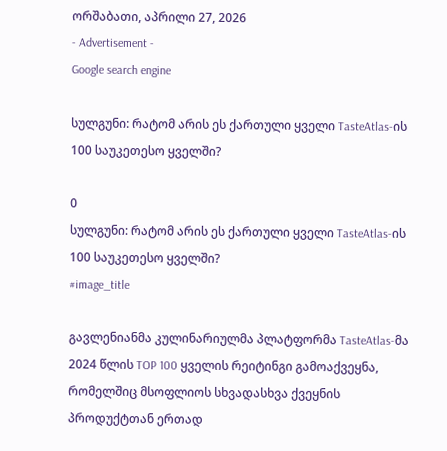ორშაბათი, აპრილი 27, 2026
- Advertisement -
Google search engine

სულგუნი: რატომ არის ეს ქართული ყველი TasteAtlas-ის 100 საუკეთესო ყველში?

0
სულგუნი: რატომ არის ეს ქართული ყველი TasteAtlas-ის 100 საუკეთესო ყველში?
#image_title

გავლენიანმა კულინარიულმა პლატფორმა TasteAtlas-მა 2024 წლის TOP 100 ყველის რეიტინგი გამოაქვეყნა, რომელშიც მსოფლიოს სხვადასხვა ქვეყნის პროდუქტთან ერთად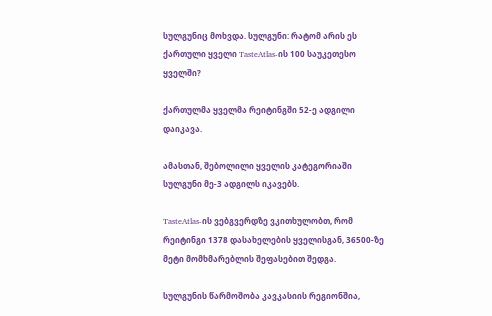სულგუნიც მოხვდა. სულგუნი: რატომ არის ეს ქართული ყველი TasteAtlas-ის 100 საუკეთესო ყველში?

ქართულმა ყველმა რეიტინგში 52-ე ადგილი დაიკავა.

ამასთან, შებოლილი ყველის კატეგორიაში სულგუნი მე-3 ადგილს იკავებს.

TasteAtlas-ის ვებგვერდზე ვკითხულობთ, რომ რეიტინგი 1378 დასახელების ყველისგან, 36500-ზე მეტი მომხმარებლის შეფასებით შედგა.

სულგუნის წარმოშობა კავკასიის რეგიონშია,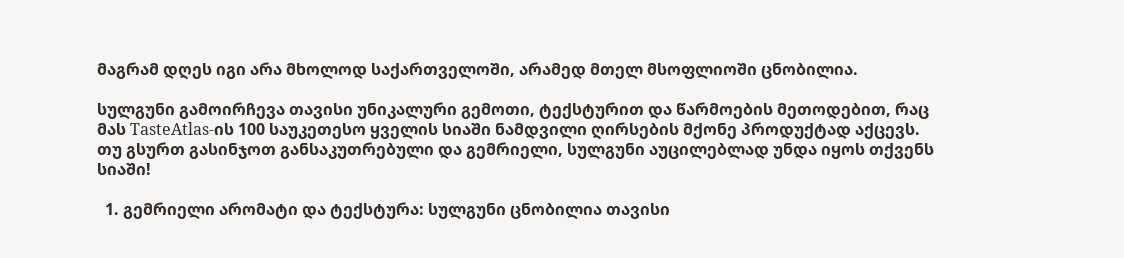მაგრამ დღეს იგი არა მხოლოდ საქართველოში, არამედ მთელ მსოფლიოში ცნობილია.

სულგუნი გამოირჩევა თავისი უნიკალური გემოთი, ტექსტურით და წარმოების მეთოდებით, რაც მას TasteAtlas-ის 100 საუკეთესო ყველის სიაში ნამდვილი ღირსების მქონე პროდუქტად აქცევს. თუ გსურთ გასინჯოთ განსაკუთრებული და გემრიელი, სულგუნი აუცილებლად უნდა იყოს თქვენს სიაში!

  1. გემრიელი არომატი და ტექსტურა: სულგუნი ცნობილია თავისი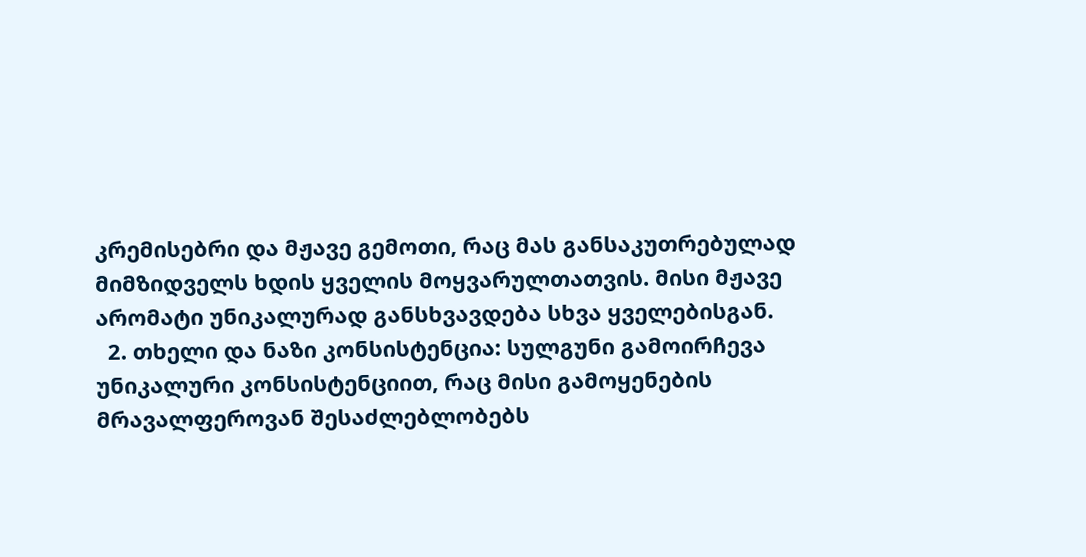კრემისებრი და მჟავე გემოთი, რაც მას განსაკუთრებულად მიმზიდველს ხდის ყველის მოყვარულთათვის. მისი მჟავე არომატი უნიკალურად განსხვავდება სხვა ყველებისგან.
  2. თხელი და ნაზი კონსისტენცია: სულგუნი გამოირჩევა უნიკალური კონსისტენციით, რაც მისი გამოყენების მრავალფეროვან შესაძლებლობებს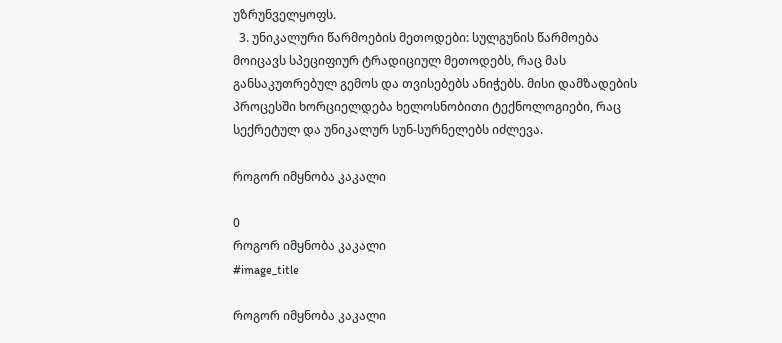უზრუნველყოფს.
  3. უნიკალური წარმოების მეთოდები: სულგუნის წარმოება მოიცავს სპეციფიურ ტრადიციულ მეთოდებს, რაც მას განსაკუთრებულ გემოს და თვისებებს ანიჭებს. მისი დამზადების პროცესში ხორციელდება ხელოსნობითი ტექნოლოგიები, რაც სექრეტულ და უნიკალურ სუნ-სურნელებს იძლევა.

როგორ იმყნობა კაკალი

0
როგორ იმყნობა კაკალი
#image_title

როგორ იმყნობა კაკალი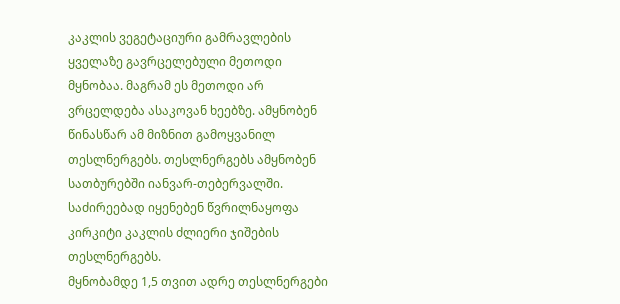კაკლის ვეგეტაციური გამრავლების ყველაზე გავრცელებული მეთოდი მყნობაა. მაგრამ ეს მეთოდი არ ვრცელდება ასაკოვან ხეებზე. ამყნობენ წინასწარ ამ მიზნით გამოყვანილ თესლნერგებს. თესლნერგებს ამყნობენ სათბურებში იანვარ-თებერვალში. საძირეებად იყენებენ წვრილნაყოფა კირკიტი კაკლის ძლიერი ჯიშების თესლნერგებს.
მყნობამდე 1,5 თვით ადრე თესლნერგები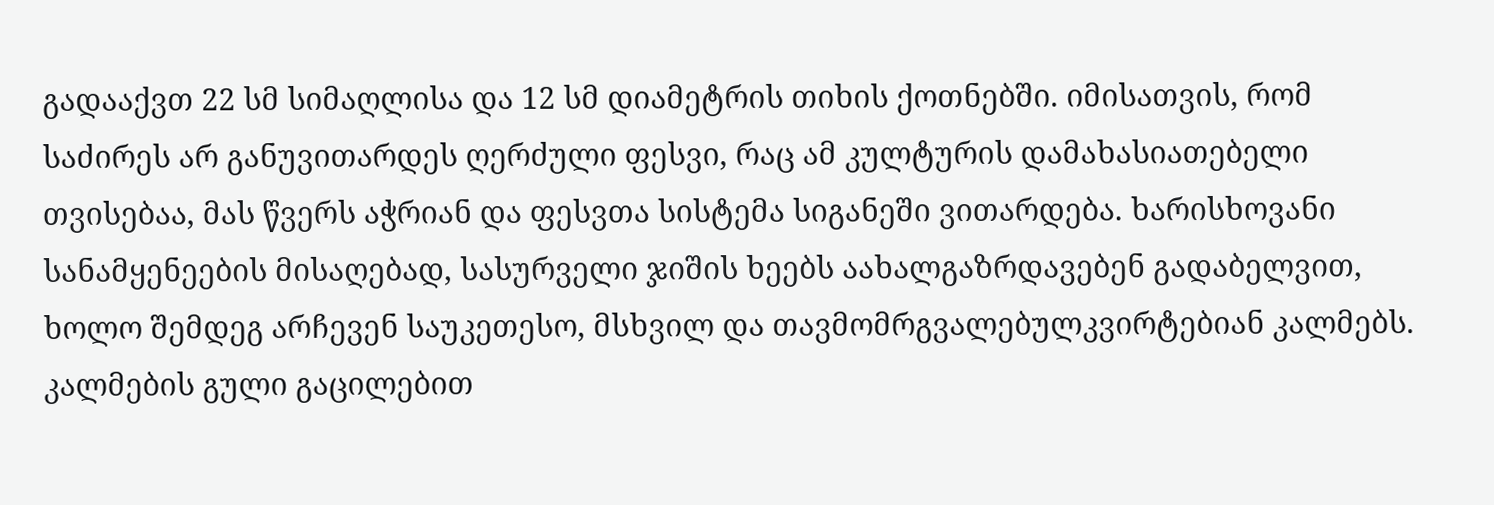გადააქვთ 22 სმ სიმაღლისა და 12 სმ დიამეტრის თიხის ქოთნებში. იმისათვის, რომ საძირეს არ განუვითარდეს ღერძული ფესვი, რაც ამ კულტურის დამახასიათებელი თვისებაა, მას წვერს აჭრიან და ფესვთა სისტემა სიგანეში ვითარდება. ხარისხოვანი სანამყენეების მისაღებად, სასურველი ჯიშის ხეებს აახალგაზრდავებენ გადაბელვით, ხოლო შემდეგ არჩევენ საუკეთესო, მსხვილ და თავმომრგვალებულკვირტებიან კალმებს. კალმების გული გაცილებით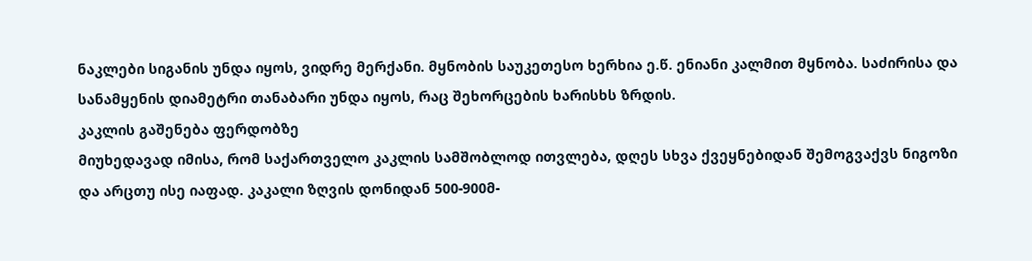ნაკლები სიგანის უნდა იყოს, ვიდრე მერქანი. მყნობის საუკეთესო ხერხია ე.წ. ენიანი კალმით მყნობა. საძირისა და სანამყენის დიამეტრი თანაბარი უნდა იყოს, რაც შეხორცების ხარისხს ზრდის.
კაკლის გაშენება ფერდობზე
მიუხედავად იმისა, რომ საქართველო კაკლის სამშობლოდ ითვლება, დღეს სხვა ქვეყნებიდან შემოგვაქვს ნიგოზი და არცთუ ისე იაფად. კაკალი ზღვის დონიდან 500-900მ-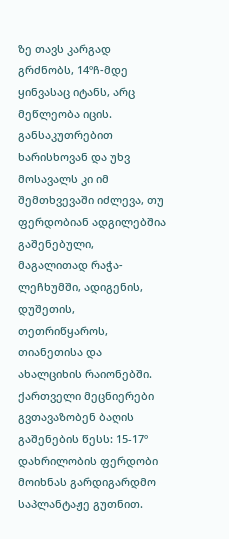ზე თავს კარგად გრძნობს, 14ºჩ-მდე ყინვასაც იტანს, არც მეწლეობა იცის. განსაკუთრებით ხარისხოვან და უხვ მოსავალს კი იმ შემთხვევაში იძლევა, თუ ფერდობიან ადგილებშია გაშენებული, მაგალითად რაჭა-ლეჩხუმში, ადიგენის, დუშეთის, თეთრიწყაროს, თიანეთისა და ახალციხის რაიონებში. ქართველი მეცნიერები გვთავაზობენ ბაღის გაშენების წესს: 15-17º დახრილობის ფერდობი მოიხნას გარდიგარდმო საპლანტაჟე გუთნით.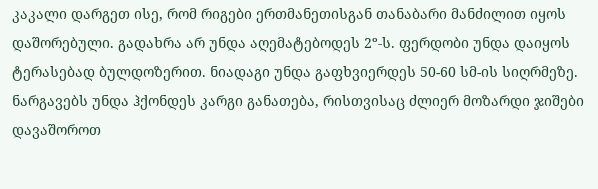კაკალი დარგეთ ისე, რომ რიგები ერთმანეთისგან თანაბარი მანძილით იყოს დაშორებული. გადახრა არ უნდა აღემატებოდეს 2º-ს. ფერდობი უნდა დაიყოს ტერასებად ბულდოზერით. ნიადაგი უნდა გაფხვიერდეს 50-60 სმ-ის სიღრმეზე. ნარგავებს უნდა ჰქონდეს კარგი განათება, რისთვისაც ძლიერ მოზარდი ჯიშები დავაშოროთ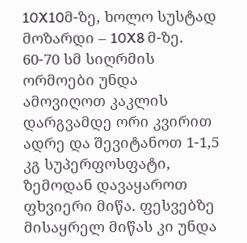10X10მ-ზე, ხოლო სუსტად მოზარდი – 10X8 მ-ზე.
60-70 სმ სიღრმის ორმოები უნდა ამოვიღოთ კაკლის დარგვამდე ორი კვირით ადრე და შევიტანოთ 1-1,5 კგ სუპერფოსფატი, ზემოდან დავაყაროთ ფხვიერი მიწა. ფესვებზე მისაყრელ მიწას კი უნდა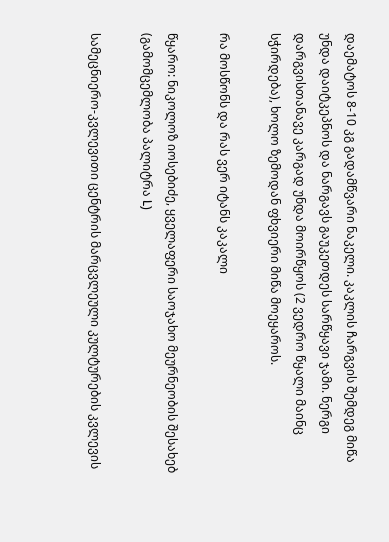დაემატოს 8-10 კგ გადამწვარი ნაკელი. კაკლის ჩარგვის შემდეგ მიწა უნდა დაიტკეპნოს და ნარგავს გაუკეთდეს სარწყავი ჯამი. ნერგი დარგვისთანავე კარგად უნდა მოირწყოს (2 ვედრო წყალი მაინც სჭირდება), ხოლო ზემოდან ფხვიერი მიწა მოეყაროს.

რა მოსწონს და რას ვერ იტანს კაკალი

წყარო: ნიკოლოზ იოსებიძე, ყველაფერი საოჯახო მეურნეობის შესახებ (გამომცემლობა პალიტრა L)

სამეცნიერო-კვლევითი ცენტრის მარცვლეული კულტურების კვლევის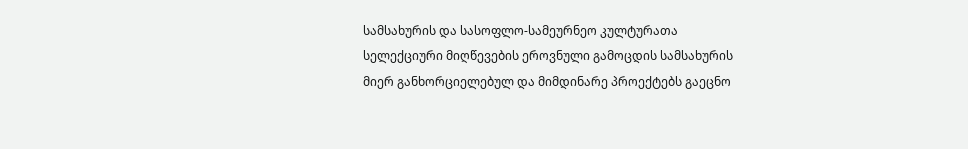სამსახურის და სასოფლო-სამეურნეო კულტურათა სელექციური მიღწევების ეროვნული გამოცდის სამსახურის მიერ განხორციელებულ და მიმდინარე პროექტებს გაეცნო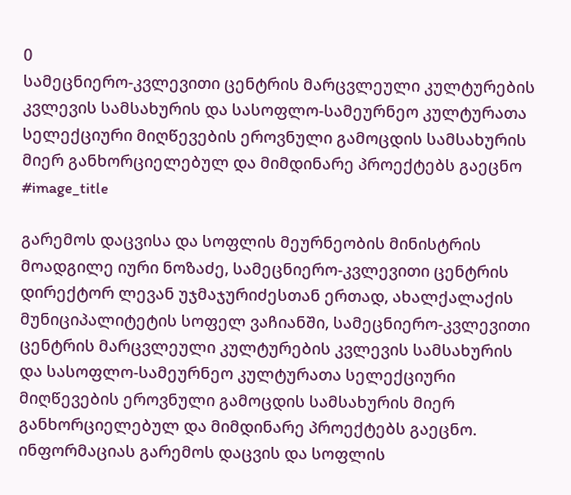0
სამეცნიერო-კვლევითი ცენტრის მარცვლეული კულტურების კვლევის სამსახურის და სასოფლო-სამეურნეო კულტურათა სელექციური მიღწევების ეროვნული გამოცდის სამსახურის მიერ განხორციელებულ და მიმდინარე პროექტებს გაეცნო
#image_title

გარემოს დაცვისა და სოფლის მეურნეობის მინისტრის მოადგილე იური ნოზაძე, სამეცნიერო-კვლევითი ცენტრის დირექტორ ლევან უჯმაჯურიძესთან ერთად, ახალქალაქის მუნიციპალიტეტის სოფელ ვაჩიანში, სამეცნიერო-კვლევითი ცენტრის მარცვლეული კულტურების კვლევის სამსახურის და სასოფლო-სამეურნეო კულტურათა სელექციური მიღწევების ეროვნული გამოცდის სამსახურის მიერ განხორციელებულ და მიმდინარე პროექტებს გაეცნო. ინფორმაციას გარემოს დაცვის და სოფლის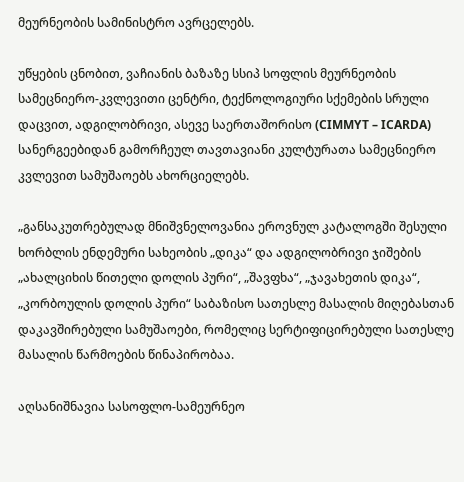მეურნეობის სამინისტრო ავრცელებს.

უწყების ცნობით, ვაჩიანის ბაზაზე სსიპ სოფლის მეურნეობის სამეცნიერო-კვლევითი ცენტრი, ტექნოლოგიური სქემების სრული დაცვით, ადგილობრივი, ასევე საერთაშორისო (CIMMYT – ICARDA) სანერგეებიდან გამორჩეულ თავთავიანი კულტურათა სამეცნიერო კვლევით სამუშაოებს ახორციელებს.

„განსაკუთრებულად მნიშვნელოვანია ეროვნულ კატალოგში შესული ხორბლის ენდემური სახეობის „დიკა“ და ადგილობრივი ჯიშების „ახალციხის წითელი დოლის პური“, „შავფხა“, „ჯავახეთის დიკა“, „კორბოულის დოლის პური“ საბაზისო სათესლე მასალის მიღებასთან დაკავშირებული სამუშაოები, რომელიც სერტიფიცირებული სათესლე მასალის წარმოების წინაპირობაა.

აღსანიშნავია სასოფლო-სამეურნეო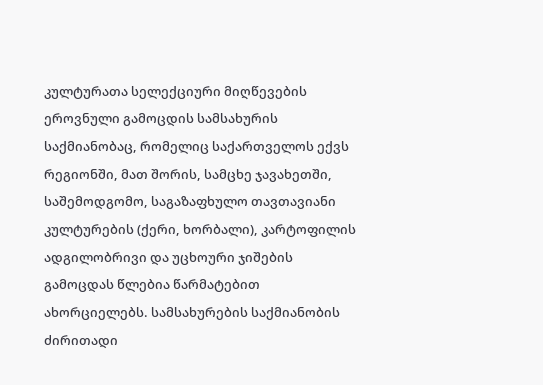კულტურათა სელექციური მიღწევების ეროვნული გამოცდის სამსახურის საქმიანობაც, რომელიც საქართველოს ექვს რეგიონში, მათ შორის, სამცხე ჯავახეთში, საშემოდგომო, საგაზაფხულო თავთავიანი კულტურების (ქერი, ხორბალი), კარტოფილის ადგილობრივი და უცხოური ჯიშების გამოცდას წლებია წარმატებით ახორციელებს. სამსახურების საქმიანობის ძირითადი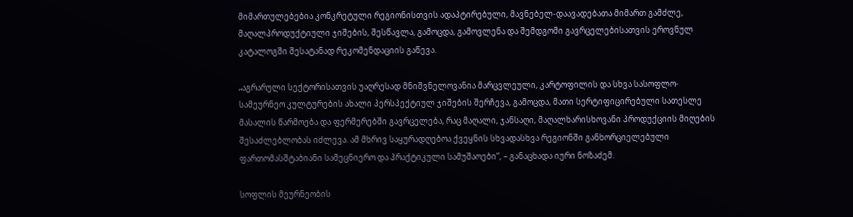მიმართულებებია კონკრეტული რეგიონისთვის ადაპტირებული, მავნებელ-დაავადებათა მიმართ გამძლე, მაღალპროდუქტიული ჯიშების, შესწავლა, გამოცდა, გამოვლენა და შემდგომი გავრცელებისათვის ეროვნულ კატალოგში შესატანად რეკომენდაციის გაწევა.

„აგრარული სექტორისათვის უაღრესად მნიშვნელოვანია მარცვლეული, კარტოფილის და სხვა სასოფლო-სამეურნეო კულტურების ახალი პერსპექტიულ ჯიშების შერჩევა, გამოცდა, მათი სერტიფიცირებული სათესლე მასალის წარმოება და ფერმერებში გავრცელება, რაც მაღალი, ჯანსაღი, მაღალხარისხოვანი პროდუქციის მიღების შესაძლებლობას იძლევა. ამ მხრივ საყურადღებოა ქვეყნის სხვადასხვა რეგიონში განხორციელებული ფართომასშტაბიანი სამეცნიერო და პრაქტიკული სამუშაოები“, – განაცხადა იური ნოზაძემ.

სოფლის მეურნეობის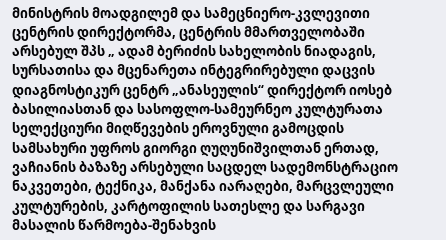მინისტრის მოადგილემ და სამეცნიერო-კვლევითი ცენტრის დირექტორმა, ცენტრის მმართველობაში არსებულ შპს „ ადამ ბერიძის სახელობის ნიადაგის, სურსათისა და მცენარეთა ინტეგრირებული დაცვის დიაგნოსტიკურ ცენტრ „ანასეულის“ დირექტორ იოსებ ბასილიასთან და სასოფლო-სამეურნეო კულტურათა სელექციური მიღწევების ეროვნული გამოცდის სამსახური უფროს გიორგი ღუღუნიშვილთან ერთად, ვაჩიანის ბაზაზე არსებული საცდელ სადემონსტრაციო ნაკვეთები, ტექნიკა, მანქანა იარაღები, მარცვლეული კულტურების, კარტოფილის სათესლე და სარგავი მასალის წარმოება-შენახვის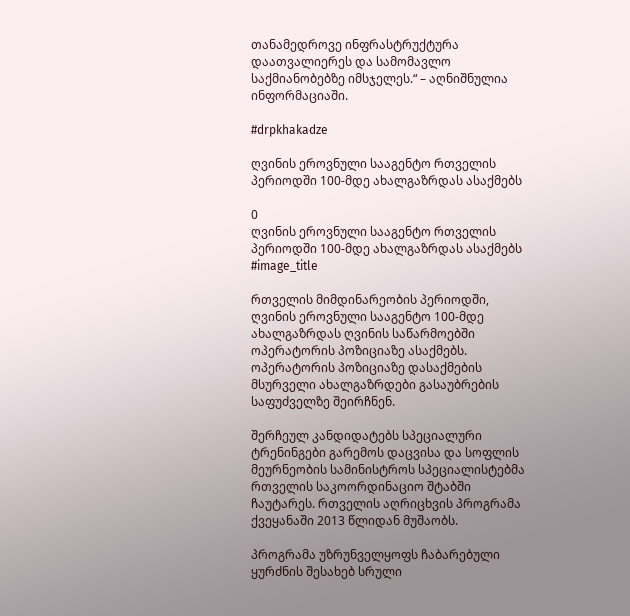თანამედროვე ინფრასტრუქტურა დაათვალიერეს და სამომავლო საქმიანობებზე იმსჯელეს.“ – აღნიშნულია ინფორმაციაში.

#drpkhakadze

ღვინის ეროვნული სააგენტო რთველის პერიოდში 100-მდე ახალგაზრდას ასაქმებს

0
ღვინის ეროვნული სააგენტო რთველის პერიოდში 100-მდე ახალგაზრდას ასაქმებს
#image_title

რთველის მიმდინარეობის პერიოდში, ღვინის ეროვნული სააგენტო 100-მდე ახალგაზრდას ღვინის საწარმოებში ოპერატორის პოზიციაზე ასაქმებს. ოპერატორის პოზიციაზე დასაქმების მსურველი ახალგაზრდები გასაუბრების საფუძველზე შეირჩნენ.

შერჩეულ კანდიდატებს სპეციალური ტრენინგები გარემოს დაცვისა და სოფლის მეურნეობის სამინისტროს სპეციალისტებმა რთველის საკოორდინაციო შტაბში ჩაუტარეს. რთველის აღრიცხვის პროგრამა ქვეყანაში 2013 წლიდან მუშაობს.

პროგრამა უზრუნველყოფს ჩაბარებული ყურძნის შესახებ სრული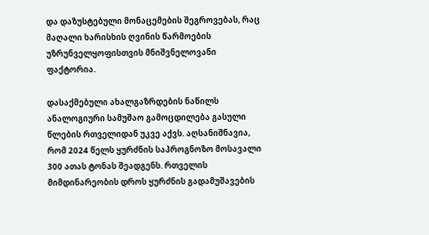და დაზუსტებული მონაცემების შეგროვებას, რაც მაღალი ხარისხის ღვინის წარმოების უზრუნველყოფისთვის მნიშვნელოვანი ფაქტორია.

დასაქმებული ახალგაზრდების ნაწილს ანალოგიური სამუშაო გამოცდილება გასული წლების რთველიდან უკვე აქვს. აღსანიშნავია, რომ 2024 წელს ყურძნის საპროგნოზო მოსავალი 300 ათას ტონას შეადგენს. რთველის მიმდინარეობის დროს ყურძნის გადამუშავების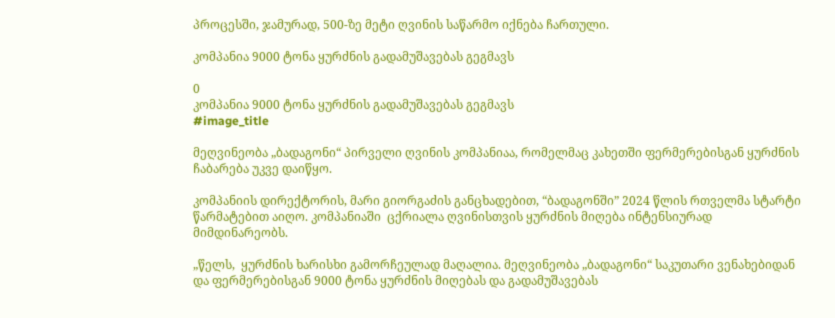პროცესში, ჯამურად, 500-ზე მეტი ღვინის საწარმო იქნება ჩართული.

კომპანია 9000 ტონა ყურძნის გადამუშავებას გეგმავს

0
კომპანია 9000 ტონა ყურძნის გადამუშავებას გეგმავს
#image_title

მეღვინეობა „ბადაგონი“ პირველი ღვინის კომპანიაა, რომელმაც კახეთში ფერმერებისგან ყურძნის ჩაბარება უკვე დაიწყო.

კომპანიის დირექტორის, მარი გიორგაძის განცხადებით, “ბადაგონში” 2024 წლის რთველმა სტარტი წარმატებით აიღო. კომპანიაში  ცქრიალა ღვინისთვის ყურძნის მიღება ინტენსიურად მიმდინარეობს.

„წელს,  ყურძნის ხარისხი გამორჩეულად მაღალია. მეღვინეობა „ბადაგონი“ საკუთარი ვენახებიდან და ფერმერებისგან 9000 ტონა ყურძნის მიღებას და გადამუშავებას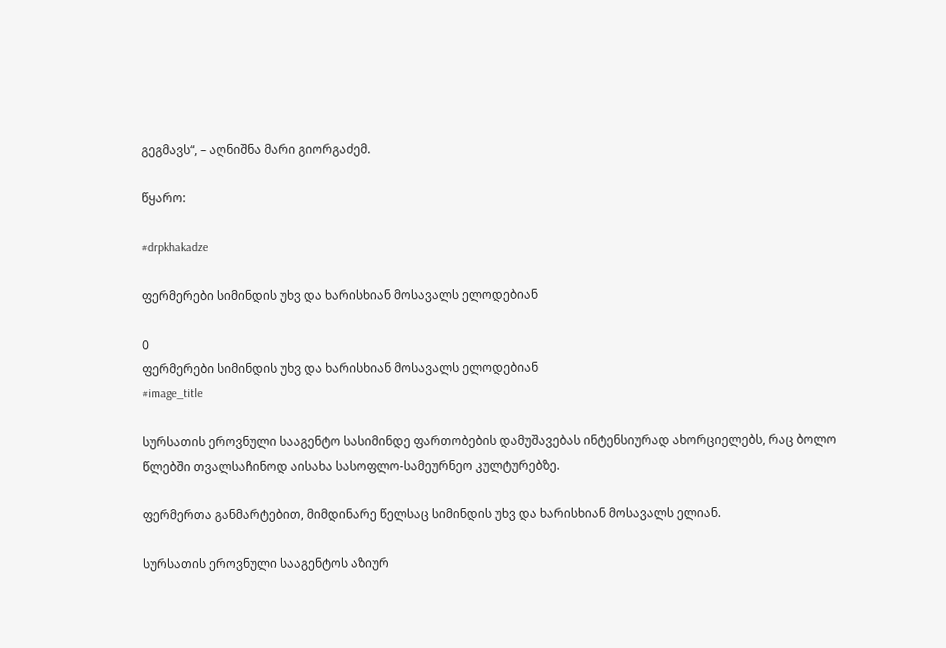გეგმავს“, – აღნიშნა მარი გიორგაძემ.

წყარო:

#drpkhakadze

ფერმერები სიმინდის უხვ და ხარისხიან მოსავალს ელოდებიან

0
ფერმერები სიმინდის უხვ და ხარისხიან მოსავალს ელოდებიან
#image_title

სურსათის ეროვნული სააგენტო სასიმინდე ფართობების დამუშავებას ინტენსიურად ახორციელებს, რაც ბოლო წლებში თვალსაჩინოდ აისახა სასოფლო-სამეურნეო კულტურებზე.

ფერმერთა განმარტებით, მიმდინარე წელსაც სიმინდის უხვ და ხარისხიან მოსავალს ელიან.

სურსათის ეროვნული სააგენტოს აზიურ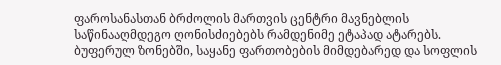ფაროსანასთან ბრძოლის მართვის ცენტრი მავნებლის საწინააღმდეგო ღონისძიებებს რამდენიმე ეტაპად ატარებს. ბუფერულ ზონებში, საყანე ფართობების მიმდებარედ და სოფლის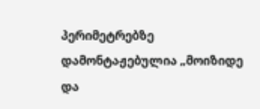პერიმეტრებზე დამონტაჟებულია „მოიზიდე და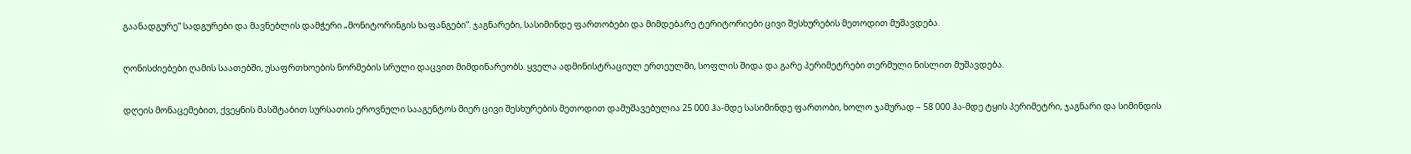გაანადგურე“ სადგურები და მავნებლის დამჭერი „მონიტორინგის ხაფანგები“. ჯაგნარები, სასიმინდე ფართობები და მიმდებარე ტერიტორიები ცივი შესხურების მეთოდით მუშავდება.

ღონისძიებები ღამის საათებში, უსაფრთხოების ნორმების სრული დაცვით მიმდინარეობს. ყველა ადმინისტრაციულ ერთეულში, სოფლის შიდა და გარე პერიმეტრები თერმული ნისლით მუშავდება.

დღეის მონაცემებით, ქვეყნის მასშტაბით სურსათის ეროვნული სააგენტოს მიერ ცივი შესხურების მეთოდით დამუშავებულია 25 000 ჰა-მდე სასიმინდე ფართობი, ხოლო ჯამურად – 58 000 ჰა-მდე ტყის პერიმეტრი, ჯაგნარი და სიმინდის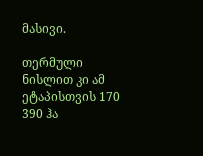მასივი.

თერმული ნისლით კი ამ ეტაპისთვის 170 390 ჰა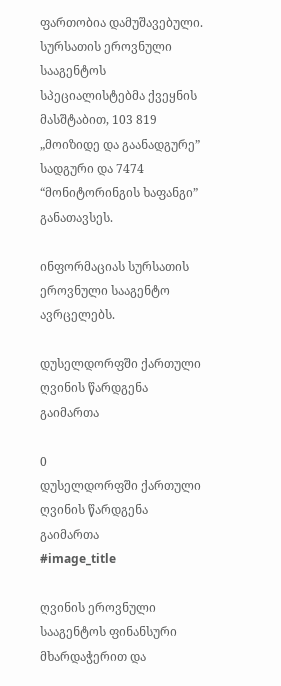ფართობია დამუშავებული. სურსათის ეროვნული სააგენტოს სპეციალისტებმა ქვეყნის მასშტაბით, 103 819 „მოიზიდე და გაანადგურე” სადგური და 7474 “მონიტორინგის ხაფანგი” განათავსეს.

ინფორმაციას სურსათის ეროვნული სააგენტო ავრცელებს.

დუსელდორფში ქართული ღვინის წარდგენა გაიმართა

0
დუსელდორფში ქართული ღვინის წარდგენა გაიმართა
#image_title

ღვინის ეროვნული სააგენტოს ფინანსური მხარდაჭერით და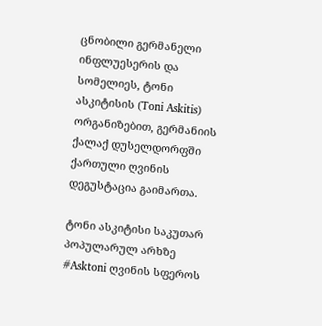ცნობილი გერმანელი ინფლუესერის და სომელიეს, ტონი ასკიტისის (Toni Askitis) ორგანიზებით, გერმანიის ქალაქ დუსელდორფში ქართული ღვინის დეგუსტაცია გაიმართა.

ტონი ასკიტისი საკუთარ პოპულარულ არხზე #Asktoni ღვინის სფეროს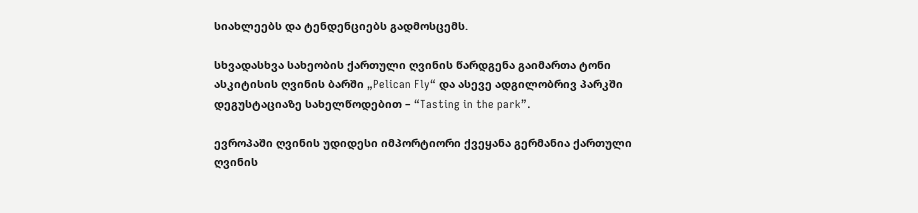სიახლეებს და ტენდენციებს გადმოსცემს.

სხვადასხვა სახეობის ქართული ღვინის წარდგენა გაიმართა ტონი ასკიტისის ღვინის ბარში „Pelican Fly“ და ასევე ადგილობრივ პარკში დეგუსტაციაზე სახელწოდებით – “Tasting in the park”.

ევროპაში ღვინის უდიდესი იმპორტიორი ქვეყანა გერმანია ქართული ღვინის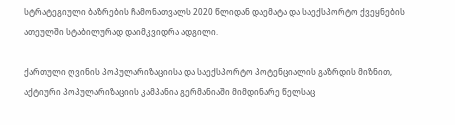სტრატეგიული ბაზრების ჩამონათვალს 2020 წლიდან დაემატა და საექსპორტო ქვეყნების ათეულში სტაბილურად დაიმკვიდრა ადგილი.

ქართული ღვინის პოპულარიზაციისა და საექსპორტო პოტენციალის გაზრდის მიზნით, აქტიური პოპულარიზაციის კამპანია გერმანიაში მიმდინარე წელსაც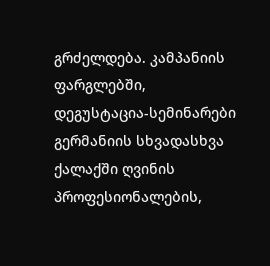გრძელდება. კამპანიის ფარგლებში, დეგუსტაცია-სემინარები გერმანიის სხვადასხვა ქალაქში ღვინის პროფესიონალების,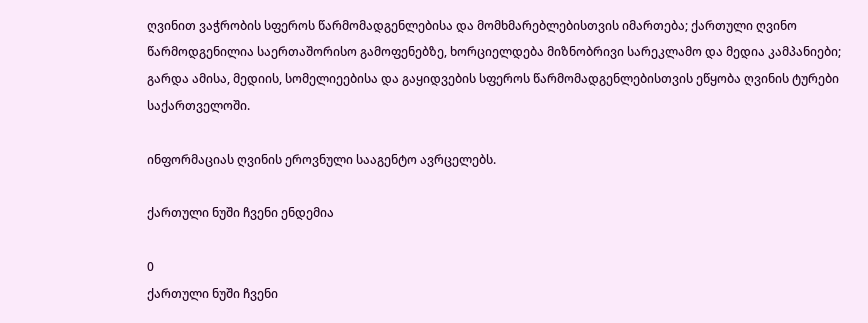ღვინით ვაჭრობის სფეროს წარმომადგენლებისა და მომხმარებლებისთვის იმართება; ქართული ღვინო წარმოდგენილია საერთაშორისო გამოფენებზე, ხორციელდება მიზნობრივი სარეკლამო და მედია კამპანიები; გარდა ამისა, მედიის, სომელიეებისა და გაყიდვების სფეროს წარმომადგენლებისთვის ეწყობა ღვინის ტურები საქართველოში.

ინფორმაციას ღვინის ეროვნული სააგენტო ავრცელებს.

ქართული ნუში ჩვენი ენდემია

0
ქართული ნუში ჩვენი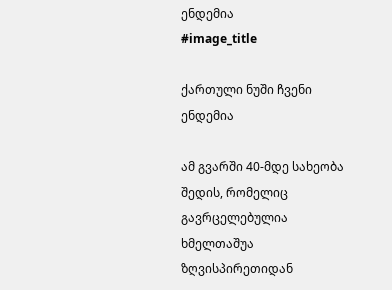ენდემია
#image_title

ქართული ნუში ჩვენი ენდემია

ამ გვარში 40-მდე სახეობა შედის, რომელიც გავრცელებულია ხმელთაშუა ზღვისპირეთიდან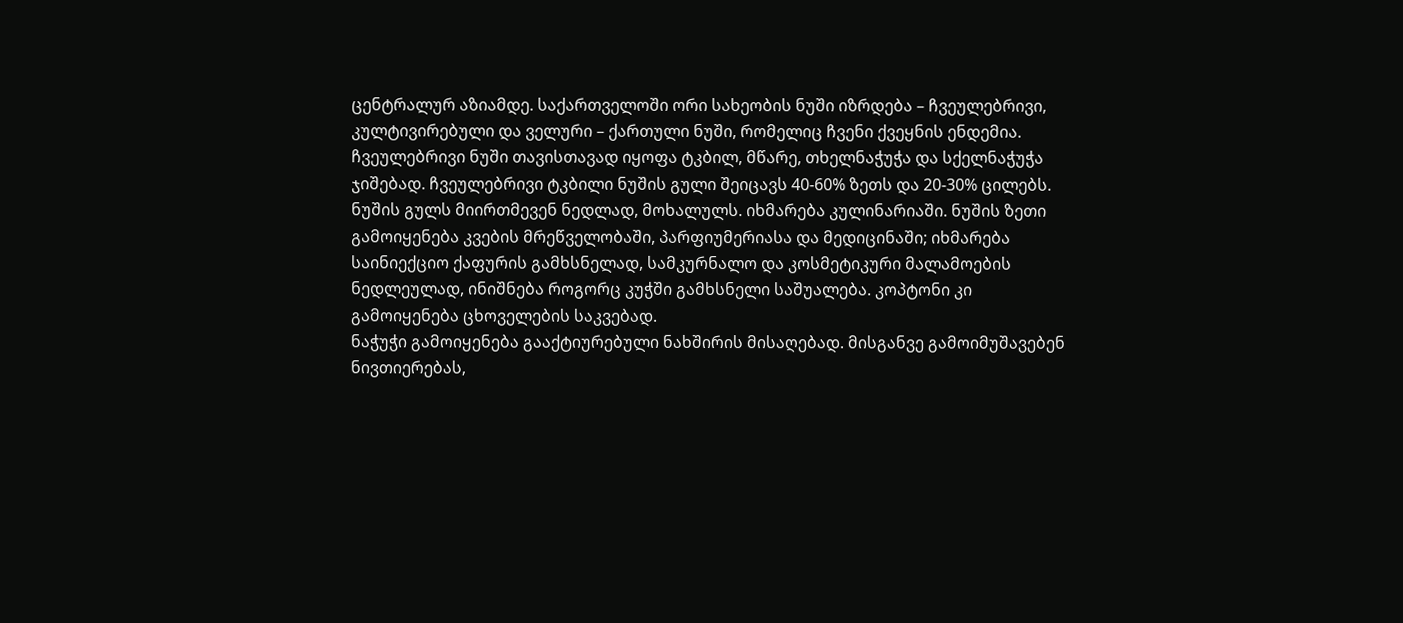ცენტრალურ აზიამდე. საქართველოში ორი სახეობის ნუში იზრდება – ჩვეულებრივი, კულტივირებული და ველური – ქართული ნუში, რომელიც ჩვენი ქვეყნის ენდემია.
ჩვეულებრივი ნუში თავისთავად იყოფა ტკბილ, მწარე, თხელნაჭუჭა და სქელნაჭუჭა ჯიშებად. ჩვეულებრივი ტკბილი ნუშის გული შეიცავს 40-60% ზეთს და 20-30% ცილებს. ნუშის გულს მიირთმევენ ნედლად, მოხალულს. იხმარება კულინარიაში. ნუშის ზეთი გამოიყენება კვების მრეწველობაში, პარფიუმერიასა და მედიცინაში; იხმარება საინიექციო ქაფურის გამხსნელად, სამკურნალო და კოსმეტიკური მალამოების ნედლეულად, ინიშნება როგორც კუჭში გამხსნელი საშუალება. კოპტონი კი გამოიყენება ცხოველების საკვებად.
ნაჭუჭი გამოიყენება გააქტიურებული ნახშირის მისაღებად. მისგანვე გამოიმუშავებენ ნივთიერებას,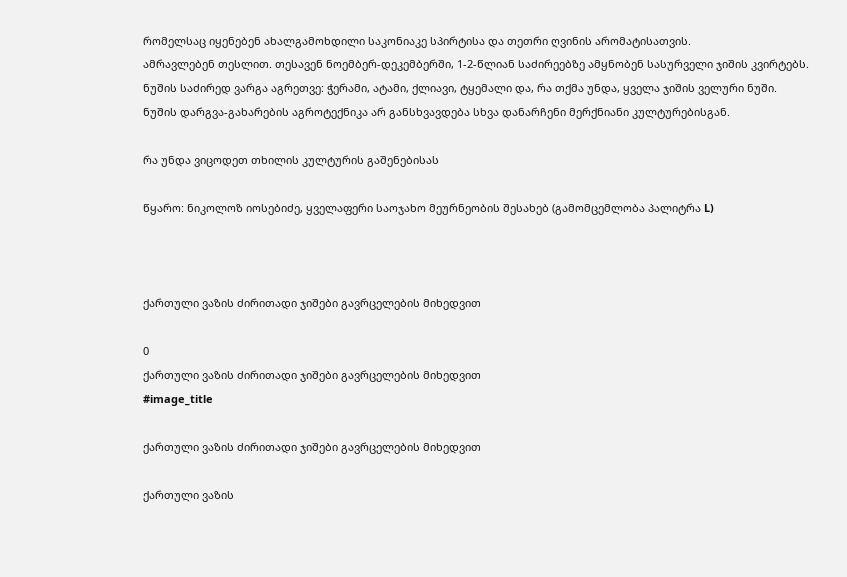რომელსაც იყენებენ ახალგამოხდილი საკონიაკე სპირტისა და თეთრი ღვინის არომატისათვის.
ამრავლებენ თესლით. თესავენ ნოემბერ-დეკემბერში, 1-2-წლიან საძირეებზე ამყნობენ სასურველი ჯიშის კვირტებს.
ნუშის საძირედ ვარგა აგრეთვე: ჭერამი, ატამი, ქლიავი, ტყემალი და, რა თქმა უნდა, ყველა ჯიშის ველური ნუში.
ნუშის დარგვა-გახარების აგროტექნიკა არ განსხვავდება სხვა დანარჩენი მერქნიანი კულტურებისგან.

რა უნდა ვიცოდეთ თხილის კულტურის გაშენებისას

წყარო: ნიკოლოზ იოსებიძე, ყველაფერი საოჯახო მეურნეობის შესახებ (გამომცემლობა პალიტრა L)



ქართული ვაზის ძირითადი ჯიშები გავრცელების მიხედვით

0
ქართული ვაზის ძირითადი ჯიშები გავრცელების მიხედვით
#image_title

ქართული ვაზის ძირითადი ჯიშები გავრცელების მიხედვით

ქართული ვაზის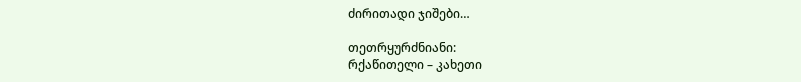ძირითადი ჯიშები…

თეთრყურძნიანი:
რქაწითელი – კახეთი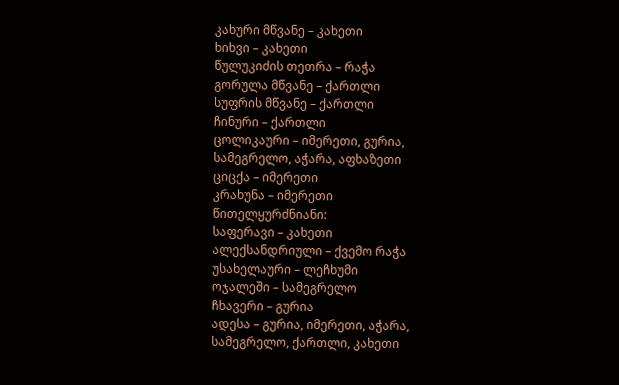კახური მწვანე – კახეთი
ხიხვი – კახეთი
წულუკიძის თეთრა – რაჭა
გორულა მწვანე – ქართლი
სუფრის მწვანე – ქართლი
ჩინური – ქართლი
ცოლიკაური – იმერეთი, გურია, სამეგრელო, აჭარა, აფხაზეთი
ციცქა – იმერეთი
კრახუნა – იმერეთი
წითელყურძნიანი:
საფერავი – კახეთი
ალექსანდრიული – ქვემო რაჭა
უსახელაური – ლეჩხუმი
ოჯალეში – სამეგრელო
ჩხავერი – გურია
ადესა – გურია, იმერეთი, აჭარა, სამეგრელო, ქართლი, კახეთი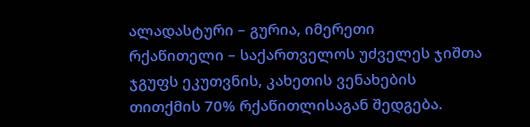ალადასტური – გურია, იმერეთი
რქაწითელი – საქართველოს უძველეს ჯიშთა ჯგუფს ეკუთვნის, კახეთის ვენახების თითქმის 70% რქაწითლისაგან შედგება.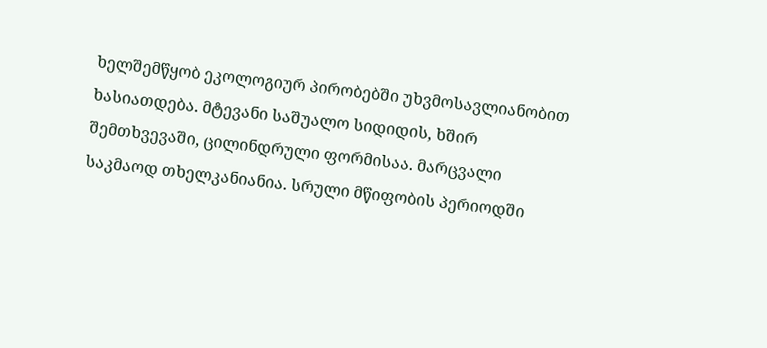ხელშემწყობ ეკოლოგიურ პირობებში უხვმოსავლიანობით ხასიათდება. მტევანი საშუალო სიდიდის, ხშირ შემთხვევაში, ცილინდრული ფორმისაა. მარცვალი საკმაოდ თხელკანიანია. სრული მწიფობის პერიოდში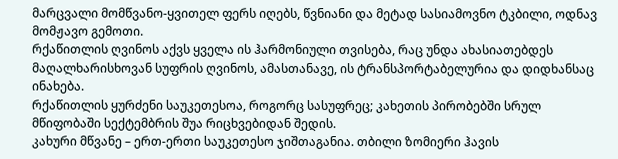მარცვალი მომწვანო-ყვითელ ფერს იღებს, წვნიანი და მეტად სასიამოვნო ტკბილი, ოდნავ მომჟავო გემოთი.
რქაწითლის ღვინოს აქვს ყველა ის ჰარმონიული თვისება, რაც უნდა ახასიათებდეს მაღალხარისხოვან სუფრის ღვინოს, ამასთანავე, ის ტრანსპორტაბელურია და დიდხანსაც ინახება.
რქაწითლის ყურძენი საუკეთესოა, როგორც სასუფრეც; კახეთის პირობებში სრულ მწიფობაში სექტემბრის შუა რიცხვებიდან შედის.
კახური მწვანე – ერთ-ერთი საუკეთესო ჯიშთაგანია. თბილი ზომიერი ჰავის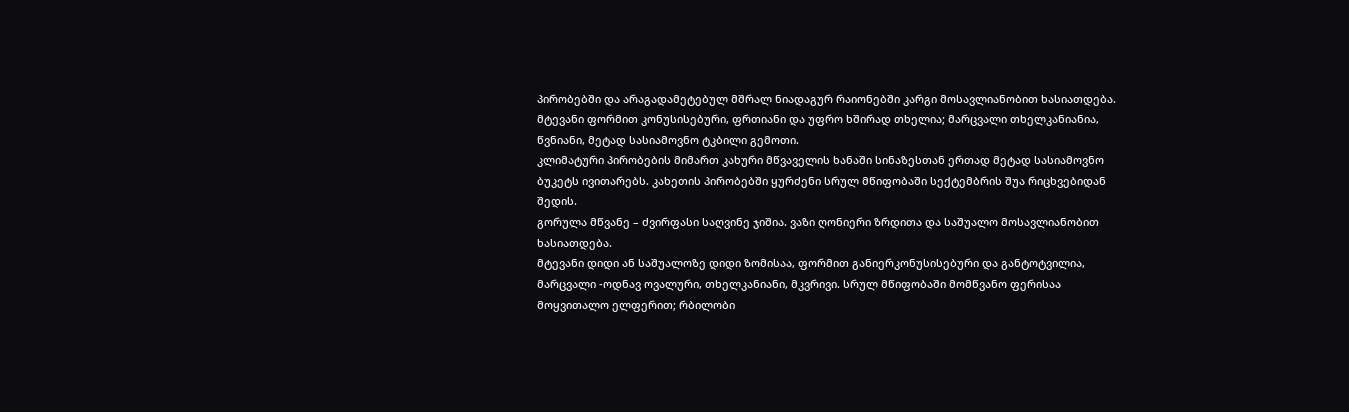პირობებში და არაგადამეტებულ მშრალ ნიადაგურ რაიონებში კარგი მოსავლიანობით ხასიათდება.
მტევანი ფორმით კონუსისებური, ფრთიანი და უფრო ხშირად თხელია; მარცვალი თხელკანიანია, წვნიანი, მეტად სასიამოვნო ტკბილი გემოთი.
კლიმატური პირობების მიმართ კახური მწვაველის ხანაში სინაზესთან ერთად მეტად სასიამოვნო ბუკეტს ივითარებს. კახეთის პირობებში ყურძენი სრულ მწიფობაში სექტემბრის შუა რიცხვებიდან შედის.
გორულა მწვანე – ძვირფასი საღვინე ჯიშია. ვაზი ღონიერი ზრდითა და საშუალო მოსავლიანობით ხასიათდება.
მტევანი დიდი ან საშუალოზე დიდი ზომისაა, ფორმით განიერკონუსისებური და განტოტვილია, მარცვალი -ოდნავ ოვალური, თხელკანიანი, მკვრივი. სრულ მწიფობაში მომწვანო ფერისაა მოყვითალო ელფერით; რბილობი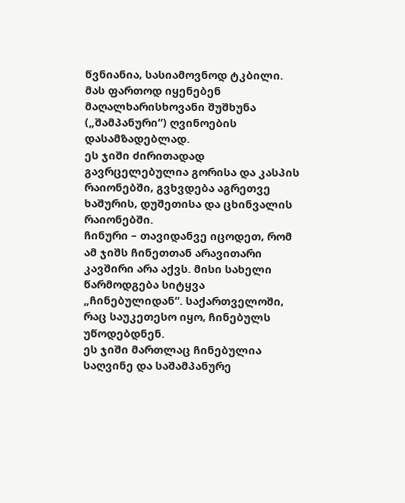წვნიანია, სასიამოვნოდ ტკბილი. მას ფართოდ იყენებენ მაღალხარისხოვანი შუშხუნა („შამპანური“) ღვინოების დასამზადებლად.
ეს ჯიში ძირითადად გავრცელებულია გორისა და კასპის რაიონებში, გვხვდება აგრეთვე ხაშურის, დუშეთისა და ცხინვალის რაიონებში.
ჩინური – თავიდანვე იცოდეთ, რომ ამ ჯიშს ჩინეთთან არავითარი კავშირი არა აქვს. მისი სახელი წარმოდგება სიტყვა „ჩინებულიდან“. საქართველოში, რაც საუკეთესო იყო, ჩინებულს უწოდებდნენ.
ეს ჯიში მართლაც ჩინებულია საღვინე და საშამპანურე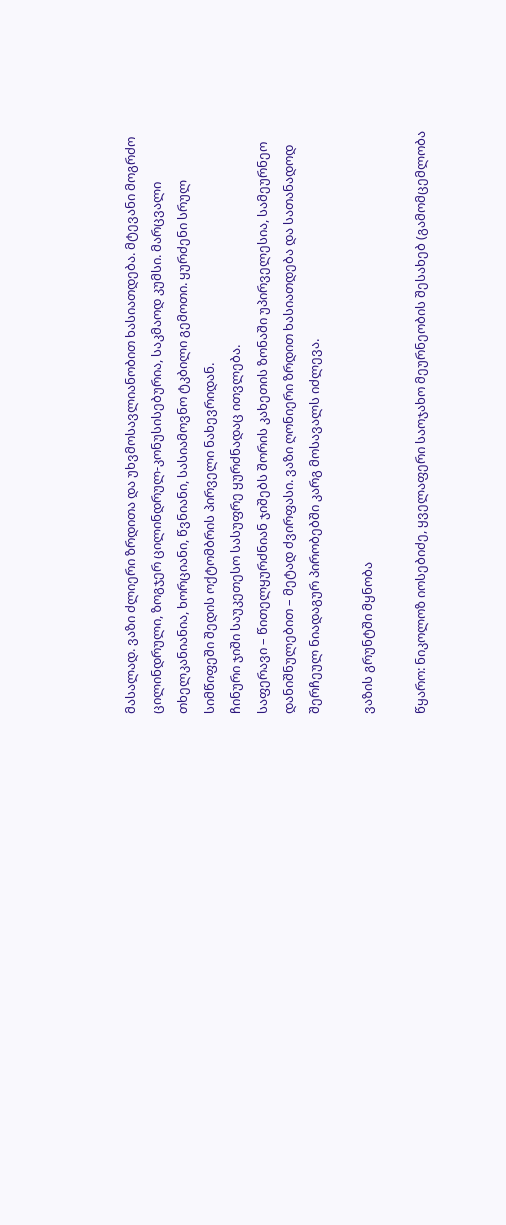მასალად. ვაზი ძლიერი ზრდითა და უხვმოსავლიანობით ხასიათდება. მტევანი მოგრძო ცილინდრული, ზოგჯერ ცილინდრულ-კონუსისებურია, საკმაოდ კუმსი. მარცვალი თხელკანიანია, ხორციანი, წვნიანი, სასიამოვნო ტკბილი გემოთი. ყურძენი სრულ სიმწიფეში შედის ოქტომბრის პირველი ნახევრიდან.
ჩინური ჯიში საუკეთესო სასუფრე ყურძნადაც ითვლება.
საფერავი – წითელყურძნიან ჯიშებს შორის კახეთის ზონაში უპირველესია, სამეურნეო დანიშნულებით – მეტად ძვირფასი. ვაზი ღონიერი ზრდით ხასიათდება და სათანადოდ შერჩეულ ნიადაგურ პირობებში კარგ მოსავალს იძლევა.

ვაზის გრუნტში მყნობა

წყარო: ნიკოლოზ იოსებიძე, ყველაფერი საოჯახო მეურნეობის შესახებ (გამომცემლობა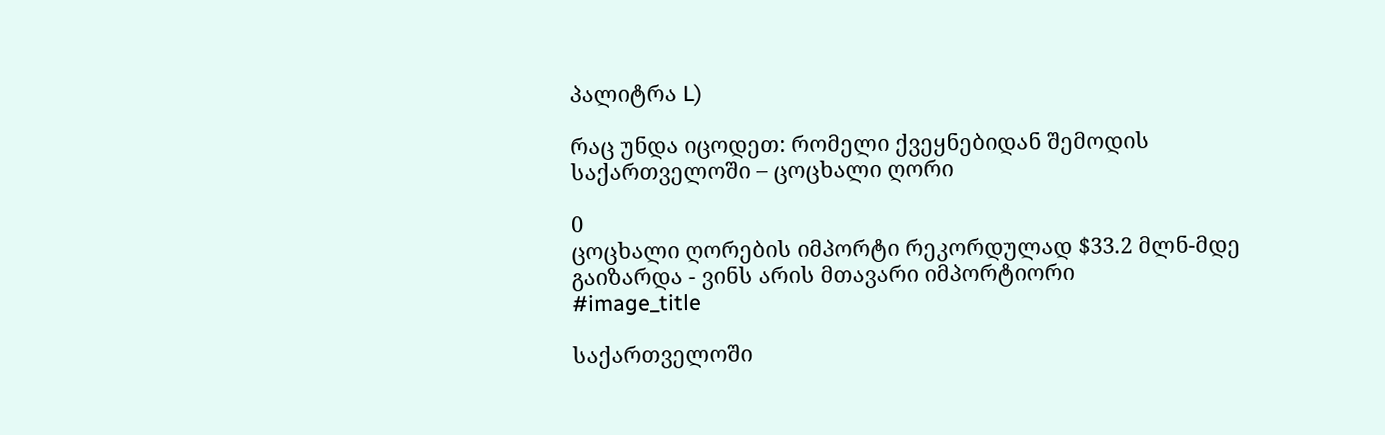პალიტრა L)

რაც უნდა იცოდეთ: რომელი ქვეყნებიდან შემოდის საქართველოში – ცოცხალი ღორი

0
ცოცხალი ღორების იმპორტი რეკორდულად $33.2 მლნ-მდე გაიზარდა - ვინს არის მთავარი იმპორტიორი
#image_title

საქართველოში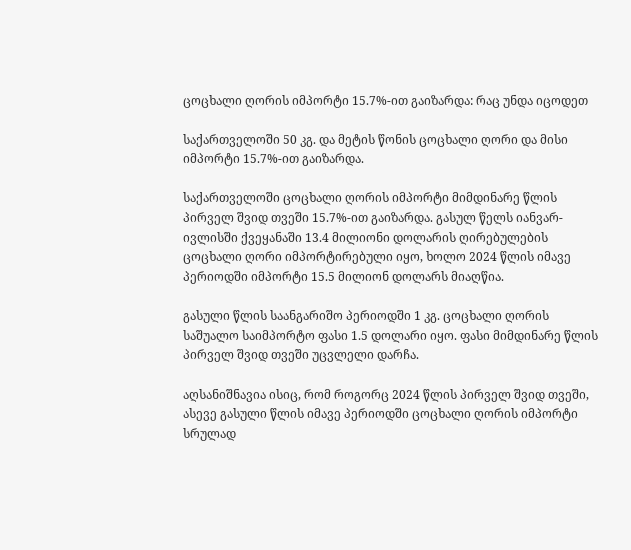ცოცხალი ღორის იმპორტი 15.7%-ით გაიზარდა: რაც უნდა იცოდეთ

საქართველოში 50 კგ. და მეტის წონის ცოცხალი ღორი და მისი იმპორტი 15.7%-ით გაიზარდა.

საქართველოში ცოცხალი ღორის იმპორტი მიმდინარე წლის პირველ შვიდ თვეში 15.7%-ით გაიზარდა. გასულ წელს იანვარ-ივლისში ქვეყანაში 13.4 მილიონი დოლარის ღირებულების ცოცხალი ღორი იმპორტირებული იყო, ხოლო 2024 წლის იმავე პერიოდში იმპორტი 15.5 მილიონ დოლარს მიაღწია.

გასული წლის საანგარიშო პერიოდში 1 კგ. ცოცხალი ღორის საშუალო საიმპორტო ფასი 1.5 დოლარი იყო. ფასი მიმდინარე წლის პირველ შვიდ თვეში უცვლელი დარჩა.

აღსანიშნავია ისიც, რომ როგორც 2024 წლის პირველ შვიდ თვეში, ასევე გასული წლის იმავე პერიოდში ცოცხალი ღორის იმპორტი სრულად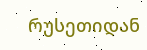რუსეთიდან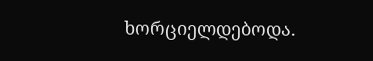ხორციელდებოდა.